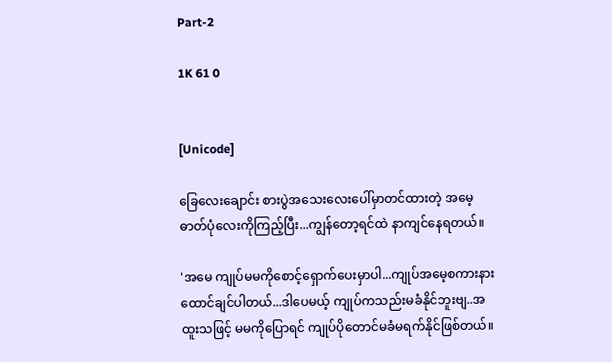Part-2

1K 61 0


[Unicode]

ခြေလေးချောင်း စားပွဲအသေးလေးပေါ်မှာတင်ထားတဲ့ အမေ့ဓာတ်ပုံလေးကိုကြည့်ပြီး...ကျွန်တော့ရင်ထဲ နာကျင်နေရတယ်။

'အမေ ကျုပ်မမကိုစောင့်ရှောက်ပေးမှာပါ...ကျုပ်အမေ့စကားနားထောင်ချင်ပါတယ်...ဒါပေမယ့် ကျုပ်ကသည်းမခံနိုင်ဘူးဗျ..အထူးသဖြင့် မမကိုပြောရင် ကျုပ်ပိုတောင်မခံမရက်နိုင်ဖြစ်တယ်။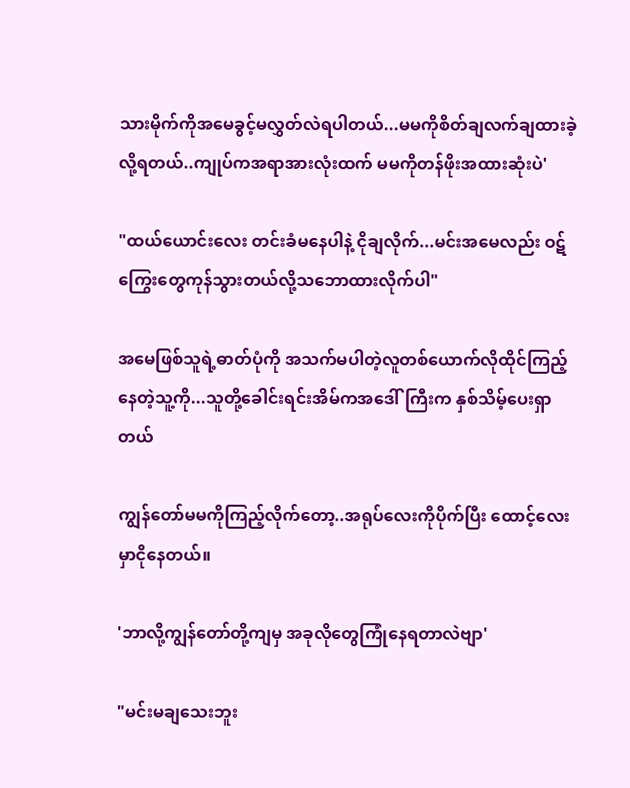သားမိုက်ကိုအမေခွင့်မလွှတ်လဲရပါတယ်...မမကိုစိတ်ချလက်ချထားခဲ့လို့ရတယ်..ကျုပ်ကအရာအားလုံးထက် မမကိုတန်ဖိုးအထားဆုံးပဲ'

"ထယ်‌ယောင်းလေး တင်းခံမနေပါနဲ့ ငိုချလိုက်...မင်းအမေလည်း ဝဋ်ကြွေးတွေကုန်သွားတယ်လို့သဘောထားလိုက်ပါ"

အမေဖြစ်သူရဲ့ဓာတ်ပုံကို အသက်မပါတဲ့လူတစ်ယောက်လိုထိုင်ကြည့်နေတဲ့သူ့ကို...သူတို့ခေါင်းရင်းအိမ်ကအဒေါ်ကြီးက နှစ်သိမ့်ပေးရှာတယ်

ကျွန်တော်မမကိုကြည့်လိုက်တော့..အရုပ်လေးကိုပိုက်ပြီး ထောင့်လေးမှာငိုနေတယ်။

'ဘာလို့ကျွန်တော်တို့ကျမှ အခုလိုတွေကြုံနေရတာလဲဗျာ'

"မင်းမချသေးဘူး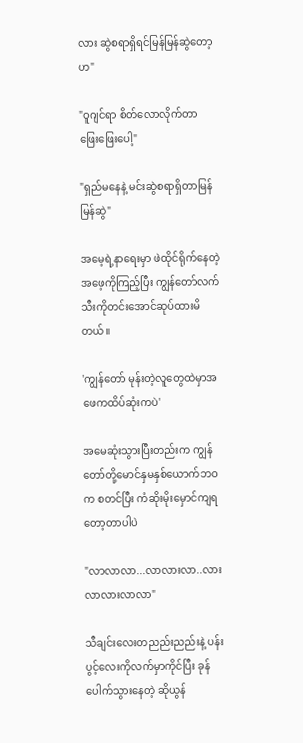လား ဆွဲစရာရှိရင်မြန်မြန်ဆွဲတော့ဟ"

"ဝူဂျင်ရာ စိတ်လောလိုက်တာ ဖြေးဖြေးပေါ့"

"ရှည်မနေနဲ့ မင်းဆွဲစရာရှိတာမြန်မြန်ဆွဲ"

အမေ့ရဲ့နာရေးမှာ ‌ဖဲထိုင်ရိုက်နေတဲ့အဖေ့ကိုကြည့်ပြီး ကျွန်တော်လက်သီးကိုတင်းအောင်ဆုပ်ထားမိတယ်။

'ကျွန်တော် မုန်းတဲ့လူတွေထဲမှာအဖေကထိပ်ဆုံးကပဲ'

အမေဆုံးသွားပြီးတည်းက ကျွန်တော်တို့မောင်နှမနှစ်ယောက်ဘဝက စတင်ပြီး ကံဆိုးမိုးမှောင်ကျရတော့တာပါပဲ

"လာလာလာ...လာလားလာ..လားလာလားလာလာ"

သီချင်းလေးတညည်းညည်းနဲ့ ပန်းပွင့်လေးကိုလက်မှာကိုင်ပြီး ခုန်ပေါက်သွားနေတဲ့ ဆိုယွန်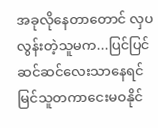အခုလိုနေတာတောင် လှပလွန်းတဲ့သူမက...ပြင်ပြင်ဆင်ဆင်လေးသာနေရင် မြင်သူတကာငေးမဝနိုင်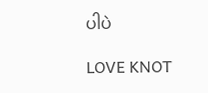ပါပဲ

LOVE KNOT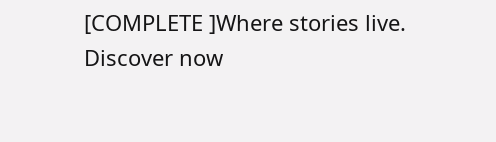[COMPLETE ]Where stories live. Discover now